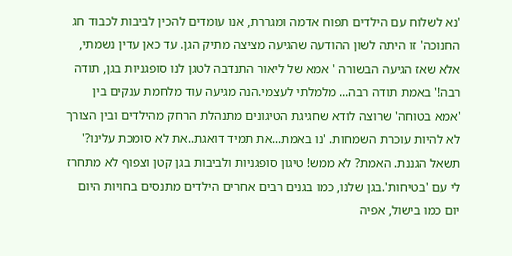'נא לשלוח עם הילדים תפוח אדמה ומגררת, אנו עומדים להכין לביבות לכבוד חג החנוכה' זו היתה לשון ההודעה שהגיעה מציצה מתיק הגן. עד כאן עדין נשמתי, אלא שאז הגיעה הבשורה ' אמא של ליאור התנדבה לטגן לנו סופגניות בגן, תודה רבה!' באמת תודה רבה... מלמלתי לעצמי.הנה מגיעה עוד מלחמת ענקים בין 'אמא בטוחה' שרוצה לודא שחגיגת הטיגונים מתנהלת הרחק מהילדים ובין הצורך לא להיות עוכרת השמחות. 'נו באמת...את תמיד דואגת..את לא סומכת עלינו?' תשאל הגננת. האמת? לא ממש! טיגון סופגניות ולביבות בגן קטן וצפוף לא מתחרז לי עם 'בטיחות'.בגן שלנו, כמו בגנים רבים אחרים הילדים מתנסים בחויות היום יום כמו בישול, אפיה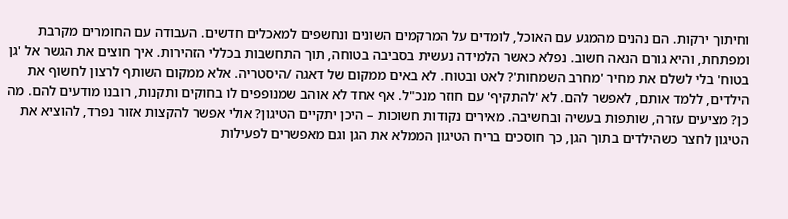וחיתוך ירקות. הם נהנים מהמגע עם האוכל, לומדים על המרקמים השונים ונחשפים למאכלים חדשים. העבודה עם החומרים מקרבת ומפתחת, והיא גורם הנאה חשוב. נפלא כאשר הלמידה נעשית בסביבה בטוחה, תוך התחשבות בכללי הזהירות. איך חוצים את הגשר אל 'גן בטוח' בלי לשלם את מחיר 'מחרב השמחות'? לאט ובטוח. לא באים ממקום של דאגה /היסטריה. אלא ממקום השותף לרצון לחשוף את הילדים, ללמד אותם, לאפשר להם. לא 'להתקיף' עם חוזר מנכ"ל. אף אחד לא אוהב שמנופפים לו בחוקים ותקנות, רובנו מודעים להם. מה כן? מציעים עזרה, שותפות בעשיה ובחשיבה. מאירים נקודות חשוכות – היכן יתקיים הטיגון? אולי אפשר להקצות אזור נפרד, להוציא את הטיגון לחצר כשהילדים בתוך הגן, כך חוסכים בריח הטיגון הממלא את הגן וגם מאפשרים לפעילות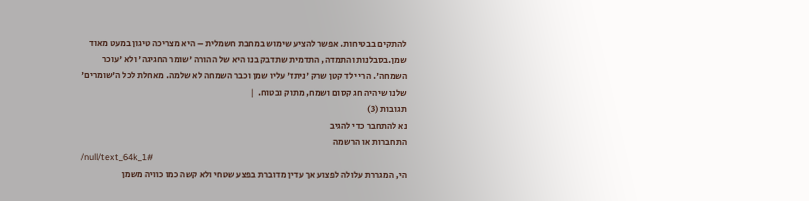להתקים בבטיחות. אפשר להציע שימוש במחבת חשמלית – היא מצריכה טיגון במעט מאוד שמן.בסבלנות והתמדה, התדמית שתדבק בנו היא של ההורה 'שומר החגיגה' ולא 'עוכר השמחה'. הרי ילד קטן שרק 'ניתז' עליו שמן וכבר השמחה לא שלמה. מאחלת לכל ה'שומרים' שלנו שיהיה חג קסום ושמח, מתוק ובטוח.  |
תגובות (3)
נא להתחבר כדי להגיב
התחברות או הרשמה
/null/text_64k_1#
הי, המגררת עלולה לפצוע אך עדין מדוברת בפצע שטחי ולא קשה כמו כוויה משמן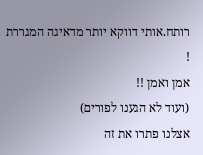רותח.אותי דווקא יותר מדאיגה המגררת !
אמן ואמן !!
(ועוד לא הגענו לפורים)
אצלנו פתרו את זה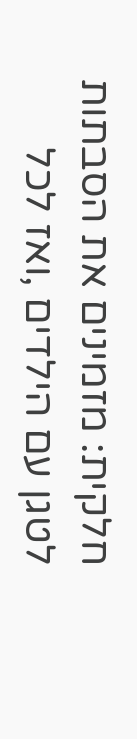חלקית: מזמינים את הסבתות לטגן עם הילדים ,ואז לכל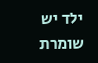ילד יש שומרת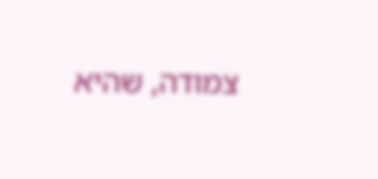צמודה, שהיא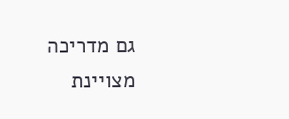גם מדריכה מצויינת